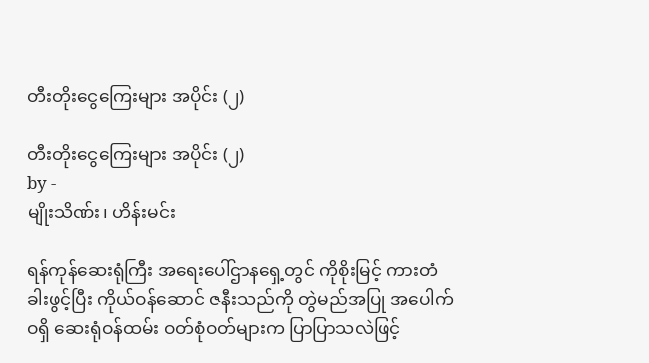တီးတိုးငွေကြေးများ အပိုင်း (၂)

တီးတိုးငွေကြေးများ အပိုင်း (၂)
by -
မျိုးသိဏ်း၊ ဟိန်းမင်း

ရန်ကုန်ဆေးရုံကြီး အရေးပေါ်ဌာနရှေ့တွင် ကိုစိုးမြင့် ကားတံခါးဖွင့်ပြီး ကိုယ်ဝန်ဆောင် ဇနီးသည်ကို တွဲမည်အပြု အပေါက်ဝရှိ ဆေးရုံဝန်ထမ်း ဝတ်စုံဝတ်များက ပြာပြာသလဲဖြင့်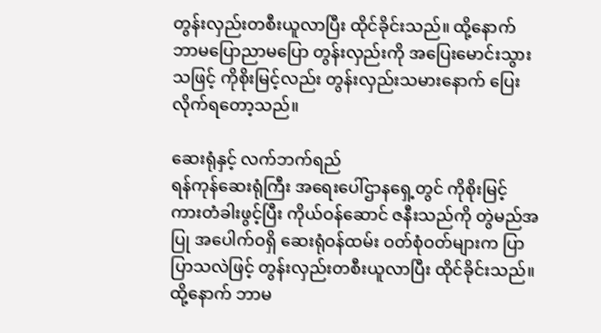တွန်းလှည်းတစီးယူလာပြီး ထိုင်ခိုင်းသည်။ ထို့နောက် ဘာမပြောညာမပြော တွန်းလှည်းကို အပြေးမောင်းသွားသဖြင့် ကိုစိုးမြင့်လည်း တွန်းလှည်းသမားနောက် ပြေးလိုက်ရတော့သည်။

ဆေးရုံနှင့် လက်ဘက်ရည်
ရန်ကုန်ဆေးရုံကြီး အရေးပေါ်ဌာနရှေ့တွင် ကိုစိုးမြင့် ကားတံခါးဖွင့်ပြီး ကိုယ်ဝန်ဆောင် ဇနီးသည်ကို တွဲမည်အပြု အပေါက်ဝရှိ ဆေးရုံဝန်ထမ်း ဝတ်စုံဝတ်များက ပြာပြာသလဲဖြင့် တွန်းလှည်းတစီးယူလာပြီး ထိုင်ခိုင်းသည်။ ထို့နောက် ဘာမ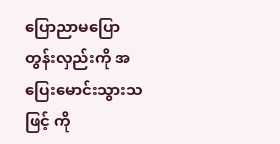ပြောညာမပြော တွန်းလှည်းကို အပြေးမောင်းသွားသဖြင့် ကို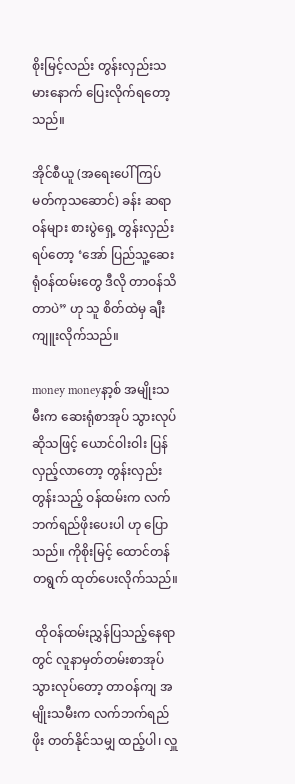စိုးမြင့်လည်း တွန်းလှည်းသမားနောက် ပြေးလိုက်ရတော့သည်။

အိုင်စီယူ (အရေးပေါ် ကြပ်မတ်ကုသဆောင်) ခန်း ဆရာဝန်များ စားပွဲရှေ့ တွန်းလှည်းရပ်တော့ ‘အော် ပြည်သူ့ဆေးရုံဝန်ထမ်းတွေ ဒီလို တာဝန်သိတာပဲ” ဟု သူ စိတ်ထဲမှ ချီးကျူးလိုက်သည်။

money moneyနာ့စ် အမျိုးသမီးက ဆေးရုံစာအုပ် သွားလုပ်ဆိုသဖြင့် ယောင်ဝါးဝါး ပြန်လှည့်လာတော့ တွန်းလှည်းတွန်းသည့် ဝန်ထမ်းက လက်ဘက်ရည်ဖိုးပေးပါ ဟု ပြောသည်။ ကိုစိုးမြင့် ထောင်တန် တရွက် ထုတ်ပေးလိုက်သည်။

 ထိုဝန်ထမ်းညွှန်ပြသည့်နေရာတွင် လူနာမှတ်တမ်းစာအုပ် သွားလုပ်တော့ တာဝန်ကျ အမျိုးသမီးက လက်ဘက်ရည်ဖိုး တတ်နိုင်သမျှ ထည့်ပါ၊ လှူ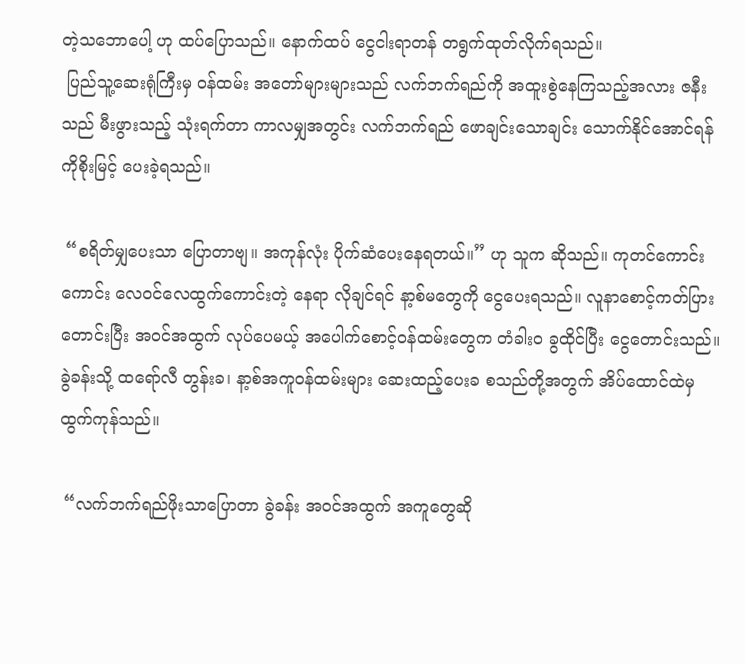တဲ့သဘောပေါ့ ဟု ထပ်ပြောသည်။ နောက်ထပ် ငွေငါးရာတန် တရွက်ထုတ်လိုက်ရသည်။
 ပြည်သူ့ဆေးရုံကြီးမှ ဝန်ထမ်း အတော်များများသည် လက်ဘက်ရည်ကို အထူးစွဲနေကြသည့်အလား ဇနီးသည် မီးဖွားသည့် သုံးရက်တာ ကာလမျှအတွင်း လက်ဘက်ရည် ဖောချင်းသောချင်း သောက်နိုင်အောင်ရန် ကိုစိုးမြင့် ပေးခဲ့ရသည်။

 “စရိတ်မျှပေးသာ ပြောတာဗျ။ အကုန်လုံး ပိုက်ဆံပေးနေရတယ်။” ဟု သူက ဆိုသည်။ ကုတင်ကောင်းကောင်း လေဝင်လေထွက်ကောင်းတဲ့ နေရာ လိုချင်ရင် နာ့စ်မတွေကို ငွေပေးရသည်။ လူနာစောင့်ကတ်ပြား တောင်းပြီး အဝင်အထွက် လုပ်ပေမယ့် အပေါက်စောင့်ဝန်ထမ်းတွေက တံခါးဝ ခွထိုင်ပြီး ငွေတောင်းသည်။ ခွဲခန်းသို့ ထရော်လီ တွန်းခ၊ နာ့စ်အကူဝန်ထမ်းများ ဆေးထည့်ပေးခ စသည်တို့အတွက် အိပ်ထောင်ထဲမှ ထွက်ကုန်သည်။

 “လက်ဘက်ရည်ဖိုးသာပြောတာ ခွဲခန်း အဝင်အထွက် အကူတွေဆို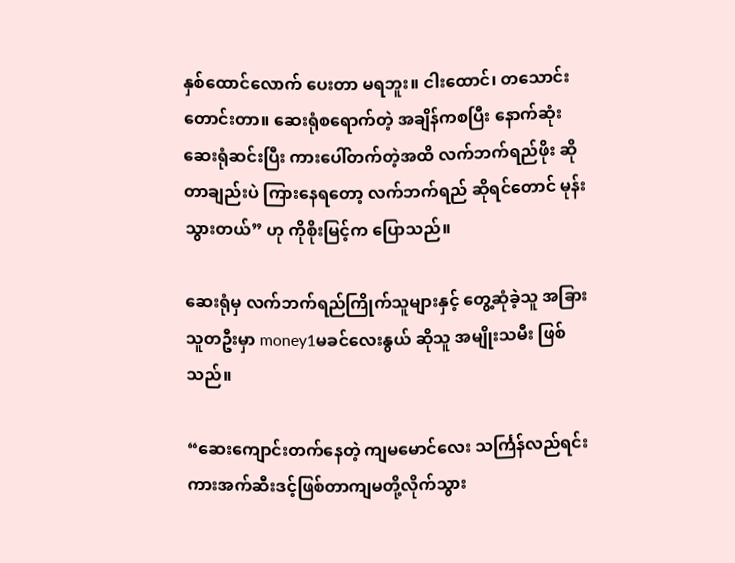နှစ်ထောင်လောက် ပေးတာ မရဘူး။ ငါးထောင်၊ တသောင်းတောင်းတာ။ ဆေးရုံစရောက်တဲ့ အချိန်ကစပြီး နောက်ဆုံး ဆေးရုံဆင်းပြီး ကားပေါ်တက်တဲ့အထိ လက်ဘက်ရည်ဖိုး ဆိုတာချည်းပဲ ကြားနေရတော့ လက်ဘက်ရည် ဆိုရင်တောင် မုန်းသွားတယ်” ဟု ကိုစိုးမြင့်က ပြောသည်။

ဆေးရုံမှ လက်ဘက်ရည်ကြိုက်သူများနှင့် တွေ့ဆုံခဲ့သူ အခြားသူတဦးမှာ money1မခင်လေးနွယ် ဆိုသူ အမျိုးသမီး ဖြစ်သည်။

“ဆေးကျောင်းတက်နေတဲ့ ကျမမောင်လေး သင်္ကြန်လည်ရင်း ကားအက်ဆီးဒင့်ဖြစ်တာကျမတို့လိုက်သွား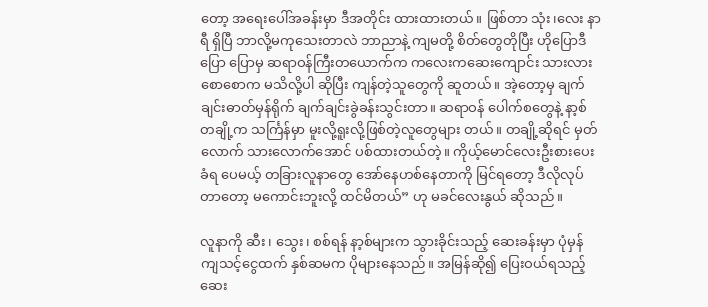တော့ အရေးပေါ်အခန်းမှာ ဒီအတိုင်း ထားထားတယ်။ ဖြစ်တာ သုံး၊လေး နာရီ ရှိပြီ ဘာလို့မကုသေးတာလဲ ဘာညာနဲ့ ကျမတို့ စိတ်တွေတိုပြီး ဟိုပြောဒီပြော ပြောမှ ဆရာဝန်ကြီးတယောက်က ကလေးကဆေးကျောင်း သားလား စောစောက မသိလို့ပါ ဆိုပြီး ကျန်တဲ့သူတွေကို ဆူတယ်။ အဲ့တော့မှ ချက်ချင်းဓာတ်မှန်ရိုက် ချက်ချင်းခွဲခန်းသွင်းတာ။ ဆရာဝန် ပေါက်စတွေနဲ့ နာ့စ်တချို့က သင်္ကြန်မှာ မူးလို့ရူးလို့ဖြစ်တဲ့လူတွေများ တယ်။ တချို့ဆိုရင် မှတ်လောက် သားလောက်အောင် ပစ်ထားတယ်တဲ့။ ကိုယ့်မောင်လေးဦးစားပေးခံရ ပေမယ့် တခြားလူနာတွေ အော်နေဟစ်နေတာကို မြင်ရတော့ ဒီလိုလုပ်တာတော့ မကောင်းဘူးလို့ ထင်မိတယ်” ဟု မခင်လေးနွယ် ဆိုသည်။

လူနာကို ဆီး၊ သွေး၊ စစ်ရန် နာ့စ်များက သွားခိုင်းသည့် ဆေးခန်းမှာ ပုံမှန်ကျသင့်ငွေထက် နှစ်ဆမက ပိုများနေသည်။ အမြန်ဆို၍ ပြေးဝယ်ရသည့်  ဆေး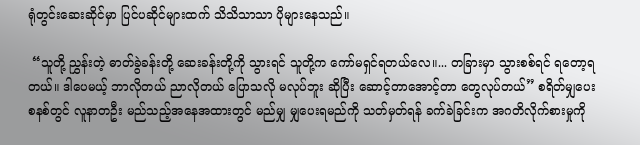ရုံတွင်းဆေးဆိုင်မှာ ပြင်ပဆိုင်များထက် သိသိသာသာ ပိုများနေသည်။

 “သူတို့ ညွှန်းတဲ့ ဓာတ်ခွဲခန်းတို့ ဆေးခန်းတို့ကို သွားရင် သူတို့က ကော်မရှင်ရတယ်လေ။... တခြားမှာ သွားစစ်ရင် ရတော့ရတယ်။ ဒါပေမယ့် ဘာလိုတယ် ညာလိုတယ် ပြောသလို မလုပ်ဘူး ဆိုပြီး ဆောင့်တာအောင့်တာ တွေလုပ်တယ်” စရိတ်မျှပေးစနစ်တွင် လူနာတဦး မည်သည့်အနေအထားတွင် မည်မျှ မျှပေးရမည်ကို သတ်မှတ်ရန် ခက်ခဲခြင်းက အဂတိလိုက်စားမှုကို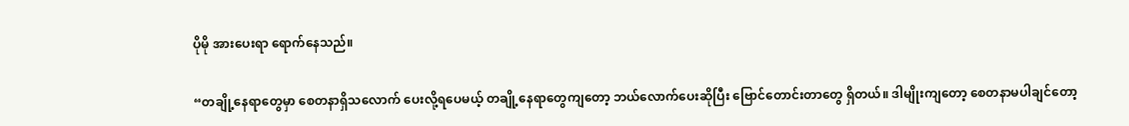ပိုမို အားပေးရာ ရောက်နေသည်။

“တချို့နေရာတွေမှာ စေတနာရှိသလောက် ပေးလို့ရပေမယ့် တချို့နေရာတွေကျတော့ ဘယ်လောက်ပေးဆိုပြီး ဗြောင်တောင်းတာတွေ ရှိတယ်။ ဒါမျိုးကျတော့ စေတနာမပါချင်တော့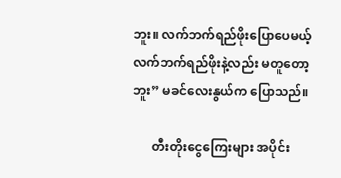ဘူး။ လက်ဘက်ရည်ဖိုးပြောပေမယ့် လက်ဘက်ရည်ဖိုးနဲ့လည်း မတူတော့ဘူး” မခင်လေးနွယ်က ပြောသည်။

      တီးတိုးငွေကြေးများ အပိုင်း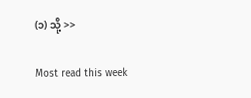(၁) သို့ >>

Most read this week